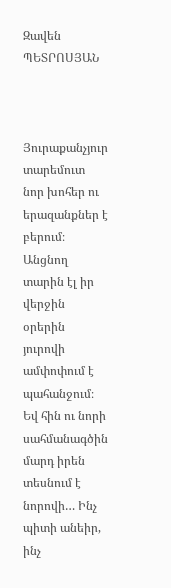Զավեն ՊԵՏՐՈՍՅԱՆ



Յուրաքանչյուր տարեմուտ նոր խոհեր ու երազանքներ է բերում։ Անցնող տարին էլ իր վերջին օրերին յուրովի ամփոփում է պահանջում։ Եվ հին ու նորի սահմանագծին մարդ իրեն տեսնում է նորովի… Ինչ պիտի անեիր, ինչ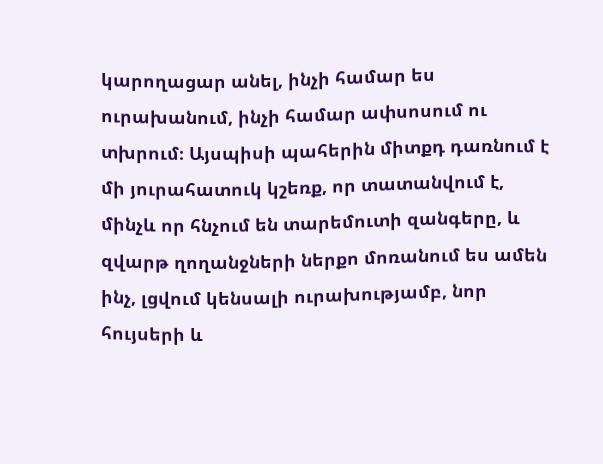կարողացար անել, ինչի համար ես ուրախանում, ինչի համար ափսոսում ու տխրում։ Այսպիսի պահերին միտքդ դառնում է մի յուրահատուկ կշեռք, որ տատանվում է, մինչև որ հնչում են տարեմուտի զանգերը, և զվարթ ղողանջների ներքո մոռանում ես ամեն ինչ, լցվում կենսալի ուրախությամբ, նոր հույսերի և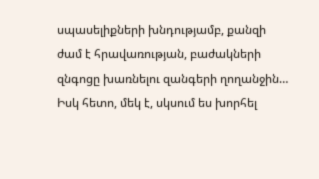սպասելիքների խնդությամբ, քանզի ժամ է հրավառության, բաժակների զնգոցը խառնելու զանգերի ղողանջին…
Իսկ հետո, մեկ է, սկսում ես խորհել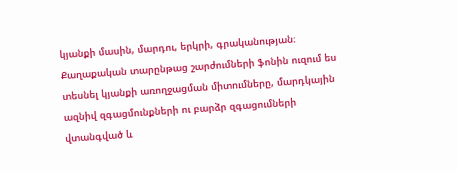կյանքի մասին, մարդու, երկրի, գրականության։ Քաղաքական տարընթաց շարժումների ֆոնին ուզում ես տեսնել կյանքի առողջացման միտումները, մարդկային ազնիվ զգացմունքների ու բարձր զգացումների վտանգված և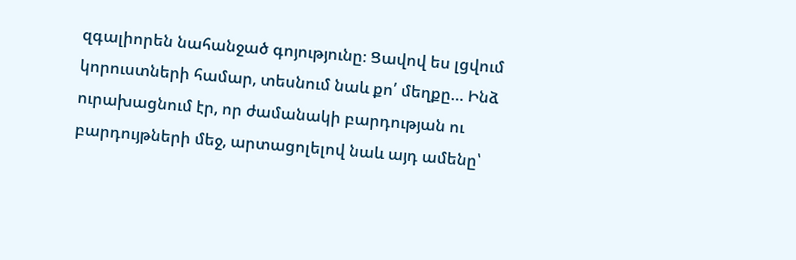զգալիորեն նահանջած գոյությունը։ Ցավով ես լցվում կորուստների համար, տեսնում նաև քո՛ մեղքը… Ինձ ուրախացնում էր, որ ժամանակի բարդության ու բարդույթների մեջ, արտացոլելով նաև այդ ամենը՝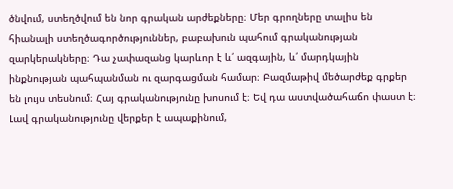ծնվում, ստեղծվում են նոր գրական արժեքները։ Մեր գրողները տալիս են հիանալի ստեղծագործություններ, բաբախուն պահում գրականության զարկերակները։ Դա չափազանց կարևոր է և՛ ազգային, և՛ մարդկային ինքնության պահպանման ու զարգացման համար։ Բազմաթիվ մեծարժեք գրքեր են լույս տեսնում։ Հայ գրականությունը խոսում է։ Եվ դա աստվածահաճո փաստ է։ Լավ գրականությունը վերքեր է ապաքինում,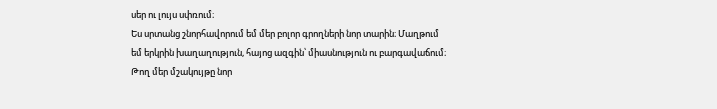սեր ու լույս սփռում։
Ես սրտանց շնորհավորում եմ մեր բոլոր գրողների նոր տարին։ Մաղթում եմ երկրին խաղաղություն, հայոց ազգին՝ միասնություն ու բարգավաճում։ Թող մեր մշակույթը նոր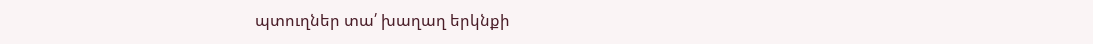պտուղներ տա՛ խաղաղ երկնքի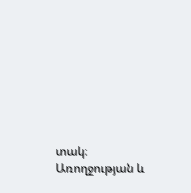տակ։ Առողջության և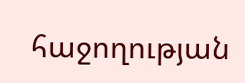հաջողության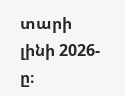տարի լինի 2026-ը։